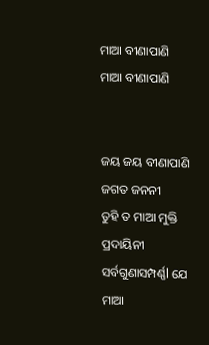ମାଆ ବୀଣାପାଣି
ମାଆ ବୀଣାପାଣି


ଜୟ ଜୟ ବୀଣାପାଣି
ଜଗତ ଜନନୀ
ତୁହି ତ ମାଆ ମୁକ୍ତି ପ୍ରଦାୟିନୀ
ସର୍ବଗୁଣାସମ୍ପର୍ଣ୍ଣl ଯେ ମାଆ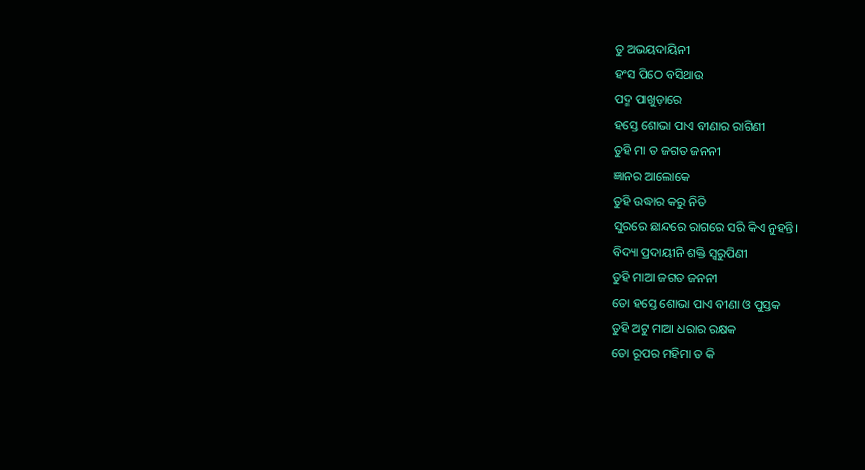ତୁ ଅଭୟଦାୟିନୀ
ହଂସ ପିଠେ ବସିଥାଉ
ପଦ୍ମ ପାଖୁଡ଼ାରେ
ହସ୍ତେ ଶୋଭା ପାଏ ବୀଣାର ରାଗିଣୀ
ତୁହି ମା ତ ଜଗତ ଜନନୀ
ଜ୍ଞାନର ଆଲୋକେ
ତୁହି ଉଦ୍ଧାର କରୁ ନିତି
ସୁରରେ ଛାନ୍ଦରେ ରାଗରେ ସରି କିଏ ନୁହନ୍ତି।
ବିଦ୍ୟା ପ୍ରଦାୟୀନି ଶକ୍ତି ସ୍ୱରୁପିଣୀ
ତୁହି ମାଆ ଜଗତ ଜନନୀ
ତୋ ହସ୍ତେ ଶୋଭା ପାଏ ବୀଣା ଓ ପୁସ୍ତକ
ତୁହି ଅଟୁ ମାଆ ଧରାର ରକ୍ଷକ
ତୋ ରୂପର ମହିମା ତ କି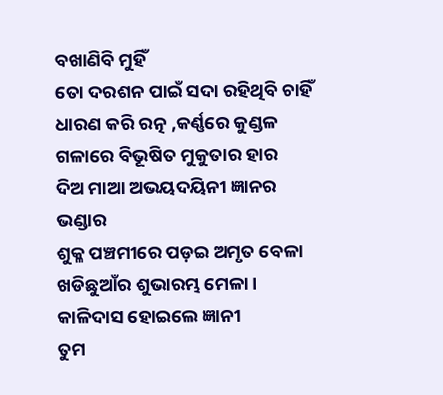ବଖାଣିବି ମୁହିଁ
ତୋ ଦରଶନ ପାଇଁ ସଦା ରହିଥିବି ଚାହିଁ
ଧାରଣ କରି ରତ୍ନ ,କର୍ଣ୍ଣରେ କୁଣ୍ଡଳ
ଗଳାରେ ବିଭୂଷିତ ମୁକୁତାର ହାର
ଦିଅ ମାଆ ଅଭୟଦୟିନୀ ଜ୍ଞାନର ଭଣ୍ଡାର
ଶୁକ୍ଳ ପଞ୍ଚମୀରେ ପଡ଼ଇ ଅମୃତ ବେଳା
ଖଡିଛୁଆଁର ଶୁଭାରମ୍ଭ ମେଳା।
କାଳିଦାସ ହୋଇଲେ ଜ୍ଞାନୀ
ତୁମ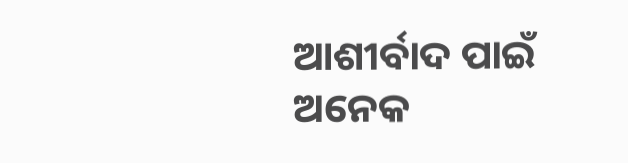ଆଶୀର୍ବାଦ ପାଇଁ
ଅନେକ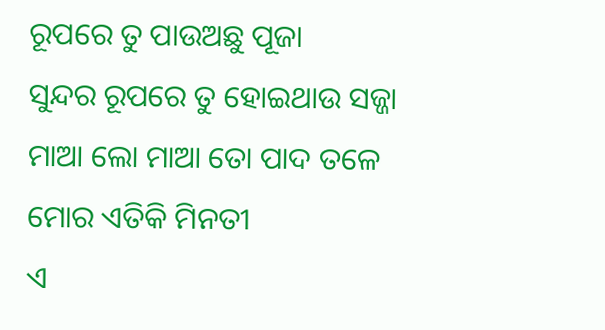ରୂପରେ ତୁ ପାଉଅଛୁ ପୂଜା
ସୁନ୍ଦର ରୂପରେ ତୁ ହୋଇଥାଉ ସଜ୍ଜା
ମାଆ ଲୋ ମାଆ ତୋ ପାଦ ତଳେ ମୋର ଏତିକି ମିନତୀ
ଏ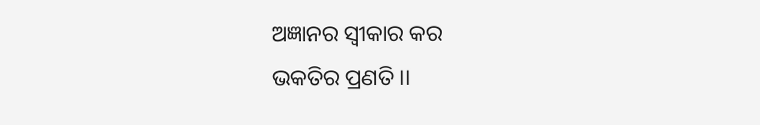ଅଜ୍ଞାନର ସ୍ୱୀକାର କର
ଭକତିର ପ୍ରଣତି ।।